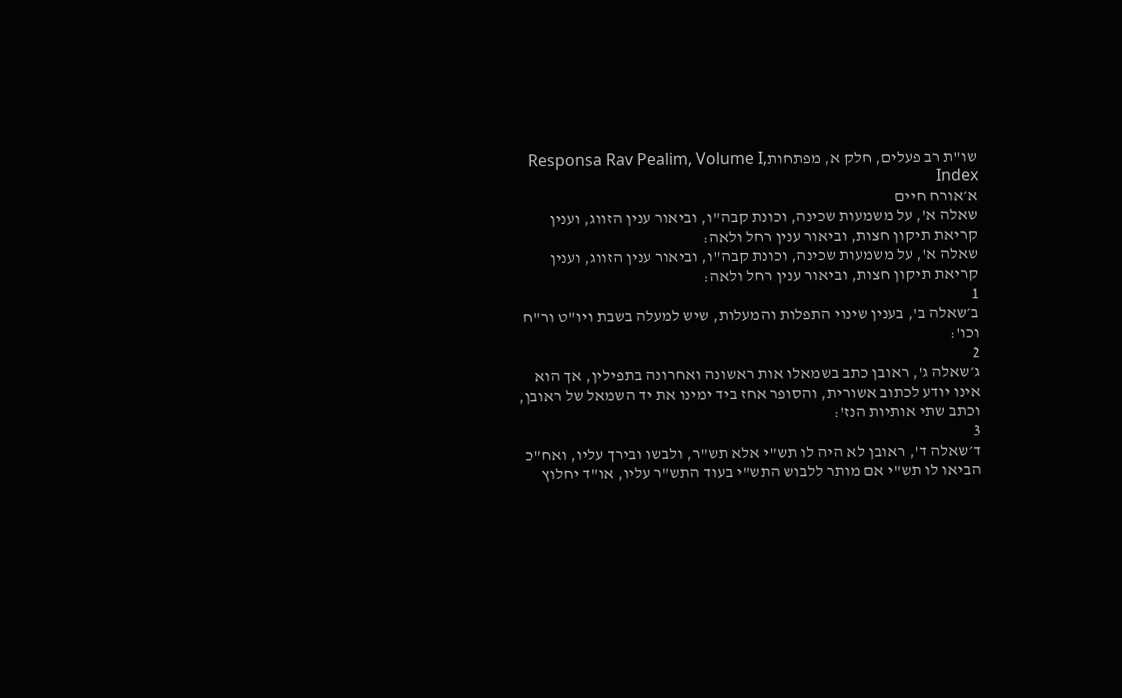שו"ת רב פעלים, חלק א, מפתחותResponsa Rav Pealim, Volume I, Index
א׳אורח חיים
שאלה א', על משמעות שכינה, וכונת קבה"ו, וביאור ענין הזווג, וענין קריאת תיקון חצות, וביאור ענין רחל ולאה:
שאלה א', על משמעות שכינה, וכונת קבה"ו, וביאור ענין הזווג, וענין קריאת תיקון חצות, וביאור ענין רחל ולאה:
1
ב׳שאלה ב', בענין שינוי התפלות והמעלות, שיש למעלה בשבת ויו"ט ור"ח וכו':
2
ג׳שאלה ג', ראובן כתב בשמאלו אות ראשונה ואחרונה בתפילין, אך הוא אינו יודע לכתוב אשורית, והסופר אחז ביד ימינו את יד השמאל של ראובן, וכתב שתי אותיות הנז':
3
ד׳שאלה ד', ראובן לא היה לו תש"י אלא תש"ר, ולבשו ובירך עליו, ואח"כ הביאו לו תש"י אם מותר ללבוש התש"י בעוד התש"ר עליו, או"ד יחלוץ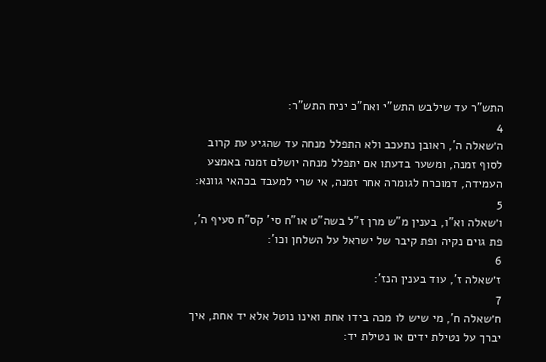התש"ר עד שילבש התש"י ואח"כ יניח התש"ר:
4
ה׳שאלה ה', ראובן נתעכב ולא התפלל מנחה עד שהגיע עת קרוב לסוף זמנה, ומשער בדעתו אם יתפלל מנחה יושלם זמנה באמצע העמידה, דמוכרח לגומרה אחר זמנה, אי שרי למעבד בכהאי גוונא:
5
ו׳שאלה וא"ו, בענין מ"ש מרן ז"ל בשה"ט או"ח סי' קס"ח סעיף ה', פת גוים נקיה ופת קיבר של ישראל על השלחן וכו':
6
ז׳שאלה ז', עוד בענין הנז':
7
ח׳שאלה ח', מי שיש לו מכה בידו אחת ואינו נוטל אלא יד אחת, איך יברך על נטילת ידים או נטילת יד: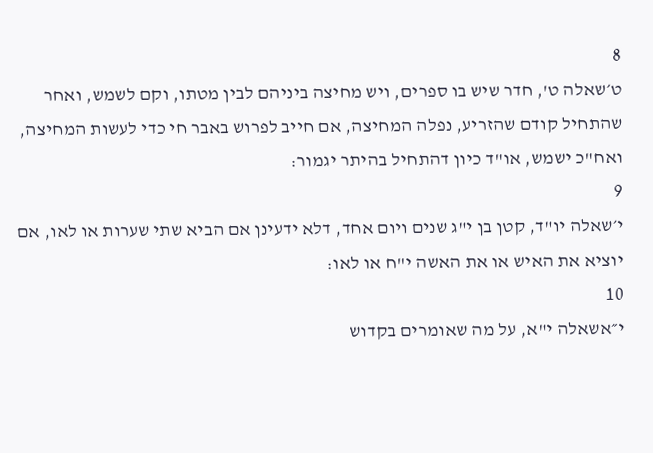8
ט׳שאלה ט', חדר שיש בו ספרים, ויש מחיצה ביניהם לבין מטתו, וקם לשמש, ואחר שהתחיל קודם שהזריע, נפלה המחיצה, אם חייב לפרוש באבר חי כדי לעשות המחיצה, ואח"כ ישמש, או"ד כיון דהתחיל בהיתר יגמור:
9
י׳שאלה יו"ד, קטן בן י"ג שנים ויום אחד, דלא ידעינן אם הביא שתי שערות או לאו, אם יוציא את האיש או את האשה י"ח או לאו:
10
י״אשאלה י"א, על מה שאומרים בקדוש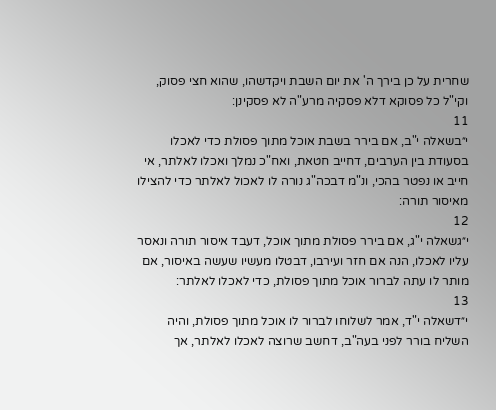שחרית על כן בירך ה' את יום השבת ויקדשהו, שהוא חצי פסוק, וקי"ל כל פסוקא דלא פסקיה מרע"ה לא פסקינן:
11
י״בשאלה י"ב, אם בירר בשבת אוכל מתוך פסולת כדי לאכלו בסעודת בין הערבים, דחייב חטאת, ואח"כ נמלך ואכלו לאלתר, אי חייב או נפטר בהכי, ונ"מ דבכה"ג נורה לו לאכול לאלתר כדי להצילו מאיסור תורה:
12
י״גשאלה י"ג, אם בירר פסולת מתוך אוכל, דעבד איסור תורה ונאסר עליו לאכלו, הנה אם חזר ועירבו, דבטלו מעשיו שעשה באיסור, אם מותר לו עתה לברור אוכל מתוך פסולת, כדי לאכלו לאלתר:
13
י״דשאלה י"ד, אמר לשלוחו לברור לו אוכל מתוך פסולת, והיה השליח בורר לפני בעה"ב, דחשב שרוצה לאכלו לאלתר, אך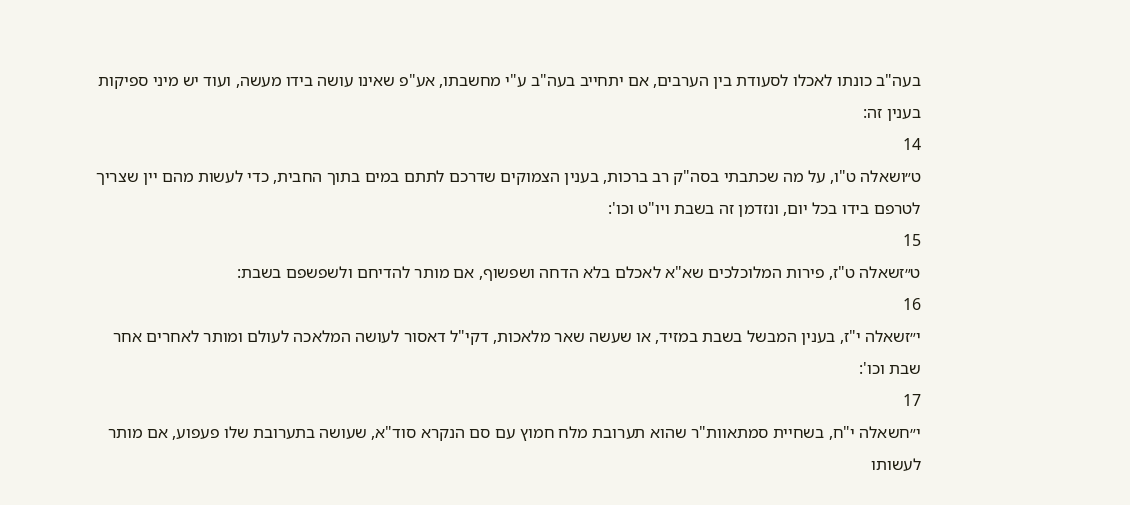בעה"ב כונתו לאכלו לסעודת בין הערבים, אם יתחייב בעה"ב ע"י מחשבתו, אע"פ שאינו עושה בידו מעשה, ועוד יש מיני ספיקות בענין זה:
14
ט״ושאלה ט"ו, על מה שכתבתי בסה"ק רב ברכות, בענין הצמוקים שדרכם לתתם במים בתוך החבית, כדי לעשות מהם יין שצריך לטרפם בידו בכל יום, ונזדמן זה בשבת ויו"ט וכו':
15
ט״זשאלה ט"ז, פירות המלוכלכים שא"א לאכלם בלא הדחה ושפשוף, אם מותר להדיחם ולשפשפם בשבת:
16
י״זשאלה י"ז, בענין המבשל בשבת במזיד, או שעשה שאר מלאכות, דקי"ל דאסור לעושה המלאכה לעולם ומותר לאחרים אחר שבת וכו':
17
י״חשאלה י"ח, בשחיית סמתאוות"ר שהוא תערובת מלח חמוץ עם סם הנקרא סוד"א, שעושה בתערובת שלו פעפוע, אם מותר לעשותו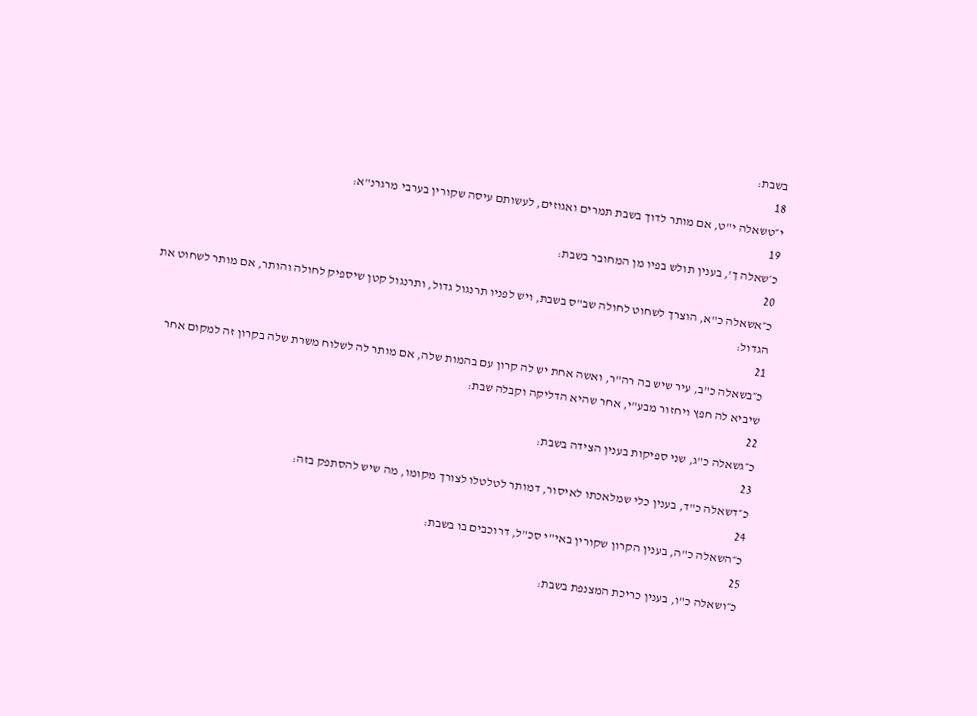בשבת:
18
י״טשאלה י"ט, אם מותר לדוך בשבת תמרים ואגוזים, לעשותם עיסה שקורין בערבי מרגרנ"א:
19
כ׳שאלה ך', בענין תולש בפיו מן המחובר בשבת:
20
כ״אשאלה כ"א, הוצרך לשחוט לחולה שב"ס בשבת, ויש לפניו תרנגול גדול, ותרנגול קטן שיספיק לחולה והותר, אם מותר לשחוט את הגדול:
21
כ״בשאלה כ"ב, עיר שיש בה רה"ר, ואשה אחת יש לה קרון עם בהמות שלה, אם מותר לה לשלוח משרת שלה בקרון זה למקום אחר שיביא לה חפץ ויחזור מבע"י, אחר שהיא הדליקה וקבלה שבת:
22
כ״גשאלה כ"ג, שני ספיקות בענין הצידה בשבת:
23
כ״דשאלה כ"ד, בענין כלי שמלאכתו לאיסור, דמותר לטלטלו לצורך מקומו, מה שיש להסתפק בזה:
24
כ״השאלה כ"ה, בענין הקרון שקורין באי"י סכ"ל, דרוכבים בו בשבת:
25
כ״ושאלה כ"ו, בענין כריכת המצנפת בשבת: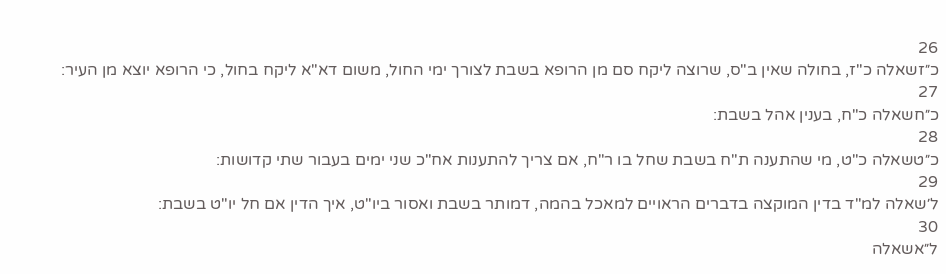26
כ״זשאלה כ"ז, בחולה שאין ב"ס, שרוצה ליקח סם מן הרופא בשבת לצורך ימי החול, משום דא"א ליקח בחול, כי הרופא יוצא מן העיר:
27
כ״חשאלה כ"ח, בענין אהל בשבת:
28
כ״טשאלה כ"ט, מי שהתענה ת"ח בשבת שחל בו ר"ח, אם צריך להתענות אח"כ שני ימים בעבור שתי קדושות:
29
ל׳שאלה למ"ד בדין המוקצה בדברים הראויים למאכל בהמה, דמותר בשבת ואסור ביו"ט, איך הדין אם חל יו"ט בשבת:
30
ל״אשאלה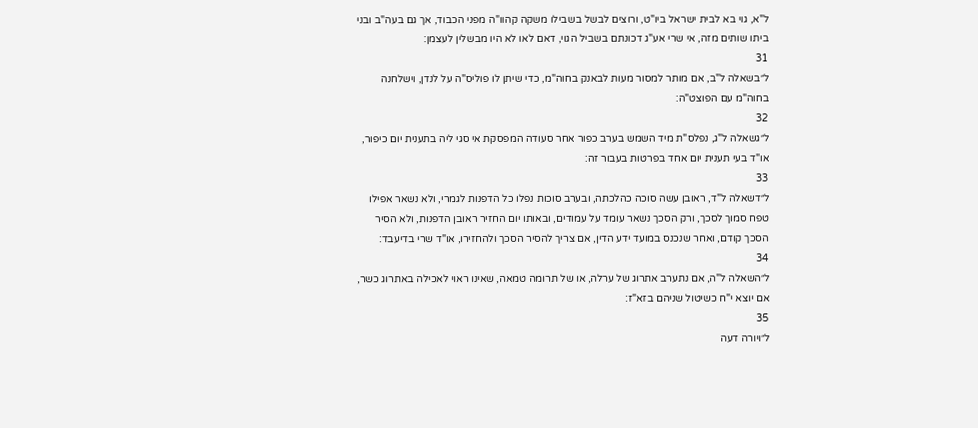ל"א, גוי בא לבית ישראל ביו"ט, ורוצים לבשל בשבילו משקה קהוו"ה מפני הכבוד, אך גם בעה"ב ובני ביתו שותים מזה, אי שרי אע"ג דכונתם בשביל הגוי, דאם לאו לא היו מבשלין לעצמן:
31
ל״בשאלה ל"ב, אם מותר למסור מעות לבאנק בחוה"מ, כדי שיתן לו פוליס"ה על לנדן, וישלחנה בחוה"מ עם הפוצט"ה:
32
ל״גשאלה ל"ג, נפלס"ת מיד השמש בערב כפור אחר סעודה המפסקת אי סגי ליה בתענית יום כיפור, או"ד בעי תענית יום אחד בפרטות בעבור זה:
33
ל״דשאלה ל"ד, ראובן עשה סוכה כהלכתה, ובערב סוכות נפלו כל הדפנות לגמרי, ולא נשאר אפילו טפח סמוך לסכך, ורק הסכך נשאר עומד על עמודים, ובאותו יום החזיר ראובן הדפנות, ולא הסיר הסכך קודם, ואחר שנכנס במועד ידע הדין, אם צריך להסיר הסכך ולהחזירו, או"ד שרי בדיעבד:
34
ל״השאלה ל"ה, אם נתערב אתרוג של ערלה, או של תרומה טמאה, שאינו ראוי לאכילה באתרוג כשר, אם יוצא י"ח כשיטול שניהם בזא"ז:
35
ל״ויורה דעה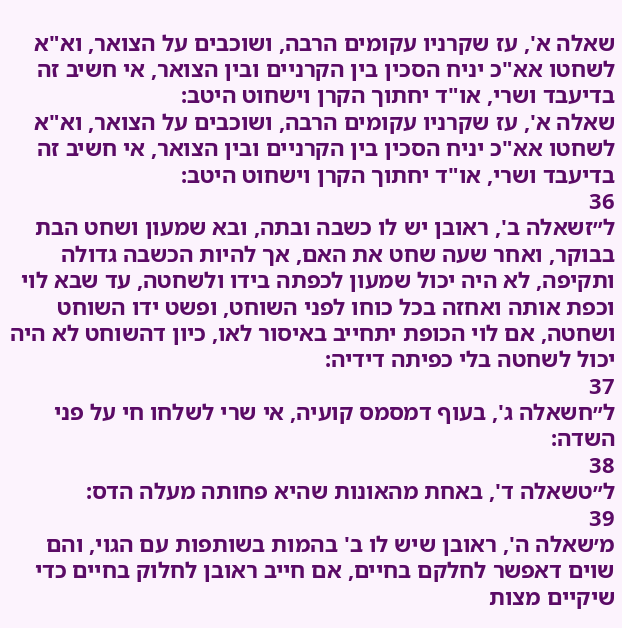שאלה א', עז שקרניו עקומים הרבה, ושוכבים על הצואר, וא"א לשחטו אא"כ יניח הסכין בין הקרניים ובין הצואר, אי חשיב זה בדיעבד ושרי, או"ד יחתוך הקרן וישחוט היטב:
שאלה א', עז שקרניו עקומים הרבה, ושוכבים על הצואר, וא"א לשחטו אא"כ יניח הסכין בין הקרניים ובין הצואר, אי חשיב זה בדיעבד ושרי, או"ד יחתוך הקרן וישחוט היטב:
36
ל״זשאלה ב', ראובן יש לו כשבה ובתה, ובא שמעון ושחט הבת בבוקר, ואחר שעה שחט את האם, אך להיות הכשבה גדולה ותקיפה, לא היה יכול שמעון לכפתה בידו ולשחטה, עד שבא לוי וכפת אותה ואחזה בכל כוחו לפני השוחט, ופשט ידו השוחט ושחטה, אם לוי הכופת יתחייב באיסור לאו, כיון דהשוחט לא היה יכול לשחטה בלי כפיתה דידיה:
37
ל״חשאלה ג', בעוף דמסמס קועיה, אי שרי לשלחו חי על פני השדה:
38
ל״טשאלה ד', באחת מהאונות שהיא פחותה מעלה הדס:
39
מ׳שאלה ה', ראובן שיש לו ב' בהמות בשותפות עם הגוי, והם שוים דאפשר לחלקם בחיים, אם חייב ראובן לחלוק בחיים כדי שיקיים מצות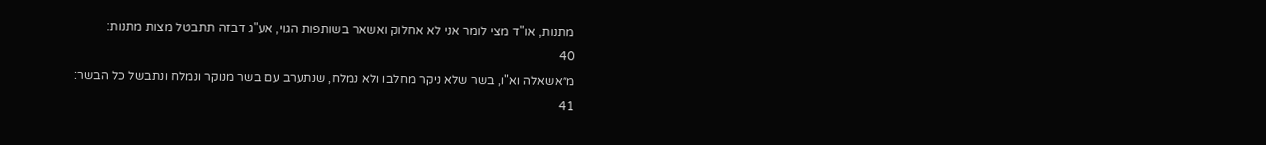מתנות, או"ד מצי לומר אני לא אחלוק ואשאר בשותפות הגוי, אע"ג דבזה תתבטל מצות מתנות:
40
מ״אשאלה וא"ו, בשר שלא ניקר מחלבו ולא נמלח, שנתערב עם בשר מנוקר ונמלח ונתבשל כל הבשר:
41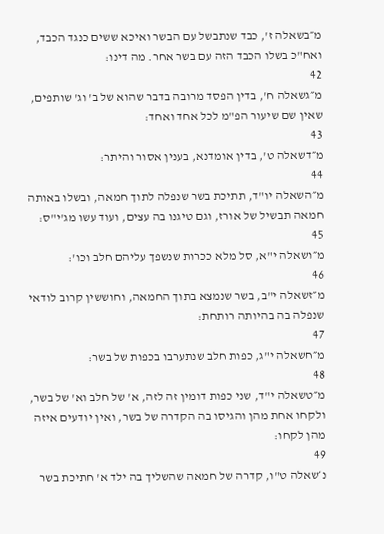מ״בשאלה ז', כבד שנתבשל עם הבשר ואיכא ששים כנגד הכבד, ואח"כ בשלו הכבד הזה עם בשר אחר. מה דינו:
42
מ״גשאלה ח', בדין הפסד מרובה בדבר שהוא של ב' וג' שותפים, שאין שם שיעור הפ"מ לכל אחד ואחד:
43
מ״דשאלה ט', בדין אומדנא, בענין אסור והיתר:
44
מ״השאלה יו"ד, תתיכת בשר שנפלה לתוך חמאה, ובשלו באותה חמאה תבשיל של אורז, וגם טיגנו בה עצים, ועוד עשו מג'י"ס:
45
מ״ושאלה י"א, סל מלא ככרות שנשפך עליהם חלב וכו':
46
מ״זשאלה י"ב, בשר שנמצא בתוך החמאה, וחוששין קרוב לודאי שנפלה בה בהיותה רותחת:
47
מ״חשאלה י"ג, כפות חלב שנתערבו בכפות של בשר:
48
מ״טשאלה י"ד, שני כפות דומין זה לזה, א' של חלב וא' של בשר, ולקחו אחת מהן והגיסו בה הקדרה של בשר, ואין יודעים איזה מהן לקחו:
49
נ׳שאלה ט"ו, קדרה של חמאה שהשליך בה ילד א' חתיכת בשר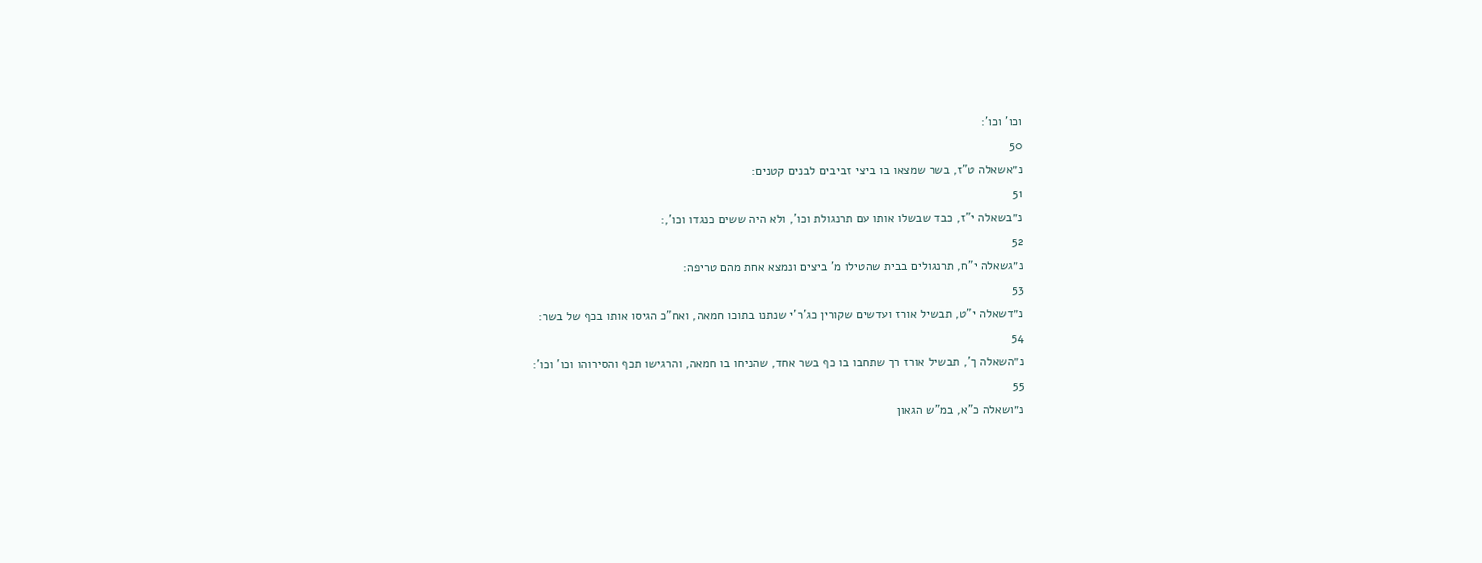וכו' וכו':
50
נ״אשאלה ט"ז, בשר שמצאו בו ביצי זביבים לבנים קטנים:
51
נ״בשאלה י"ז, כבד שבשלו אותו עם תרנגולת וכו', ולא היה ששים כנגדו וכו',:
52
נ״גשאלה י"ח, תרנגולים בבית שהטילו מ' ביצים ונמצא אחת מהם טריפה:
53
נ״דשאלה י"ט, תבשיל אורז ועדשים שקורין כג'ר'י שנתנו בתוכו חמאה, ואח"כ הגיסו אותו בכף של בשר:
54
נ״השאלה ך', תבשיל אורז רך שתחבו בו כף בשר אחד, שהניחו בו חמאה, והרגישו תכף והסירוהו וכו' וכו':
55
נ״ושאלה כ"א, במ"ש הגאון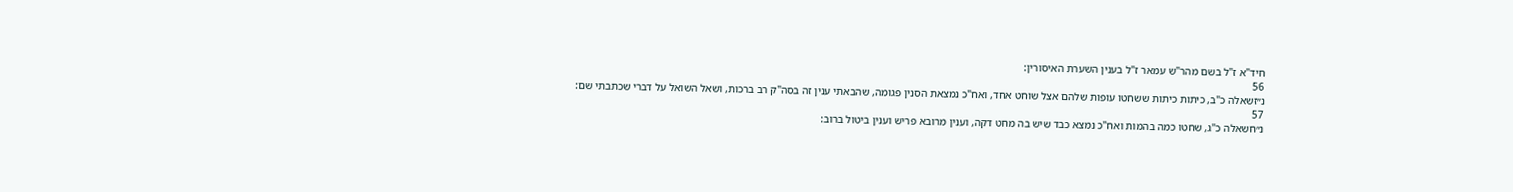חיד"א ז"ל בשם מהר"ש עמאר ז"ל בענין השערת האיסורין:
56
נ״זשאלה כ"ב, כיתות כיתות ששחטו עופות שלהם אצל שוחט אחד, ואח"כ נמצאת הסנין פגומה, שהבאתי ענין זה בסה"ק רב ברכות, ושאל השואל על דברי שכתבתי שם:
57
נ״חשאלה כ"ג, שחטו כמה בהמות ואח"כ נמצא כבד שיש בה מחט דקה, וענין מרובא פריש וענין ביטול ברוב: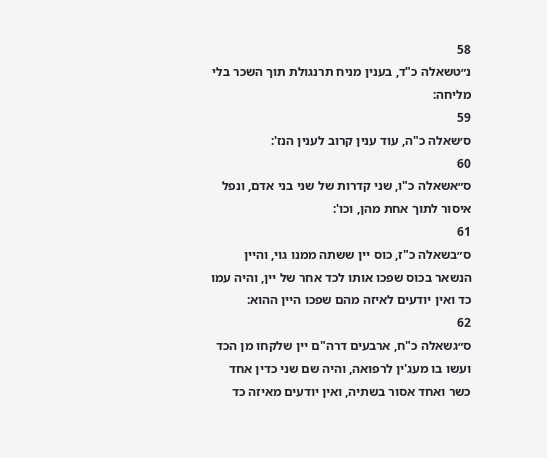58
נ״טשאלה כ"ד, בענין מניח תרנגולת תוך השכר בלי מליחה:
59
ס׳שאלה כ"ה, עוד ענין קרוב לענין הנז':
60
ס״אשאלה כ"ו, שני קדרות של שני בני אדם, ונפל איסור לתוך אחת מהן, וכו':
61
ס״בשאלה כ"ז, כוס יין ששתה ממנו גוי, והיין הנשאר בכוס שפכו אותו לכד אחר של יין, והיה עמו כד ואין יודעים לאיזה מהם שפכו היין ההוא:
62
ס״גשאלה כ"ח, ארבעים דרה"ם יין שלקחו מן הכד ועשו בו מעג'ין לרפואה, והיה שם שני כדין אחד כשר ואחד אסור בשתיה, ואין יודעים מאיזה כד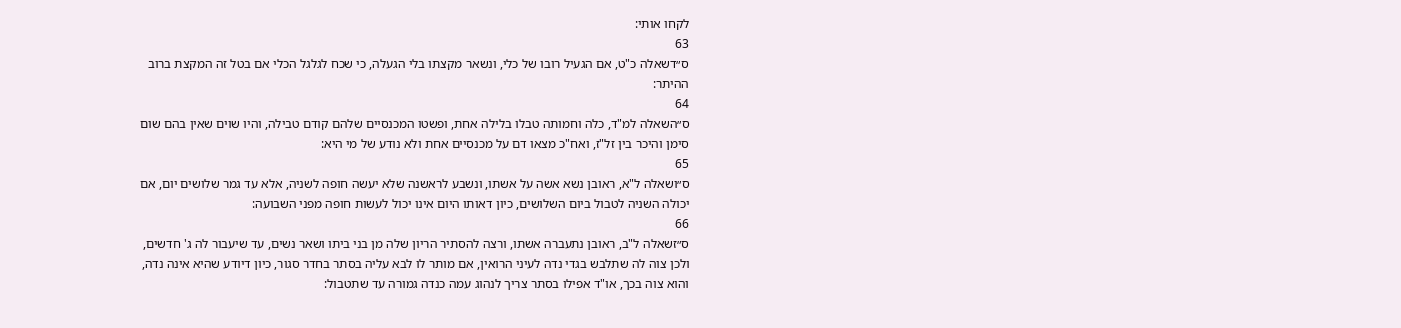לקחו אותי:
63
ס״דשאלה כ"ט, אם הגעיל רובו של כלי, ונשאר מקצתו בלי הגעלה, כי שכח לגלגל הכלי אם בטל זה המקצת ברוב ההיתר:
64
ס״השאלה למ"ד, כלה וחמותה טבלו בלילה אחת, ופשטו המכנסיים שלהם קודם טבילה, והיו שוים שאין בהם שום סימן והיכר בין זל"ז, ואח"כ מצאו דם על מכנסיים אחת ולא נודע של מי היא:
65
ס״ושאלה ל"א, ראובן נשא אשה על אשתו, ונשבע לראשנה שלא יעשה חופה לשניה, אלא עד גמר שלושים יום, אם יכולה השניה לטבול ביום השלושים, כיון דאותו היום אינו יכול לעשות חופה מפני השבועה:
66
ס״זשאלה ל"ב, ראובן נתעברה אשתו, ורצה להסתיר הריון שלה מן בני ביתו ושאר נשים, עד שיעבור לה ג' חדשים, ולכן צוה לה שתלבש בגדי נדה לעיני הרואין, אם מותר לו לבא עליה בסתר בחדר סגור, כיון דיודע שהיא אינה נדה, והוא צוה בכך, או"ד אפילו בסתר צריך לנהוג עמה כנדה גמורה עד שתטבול: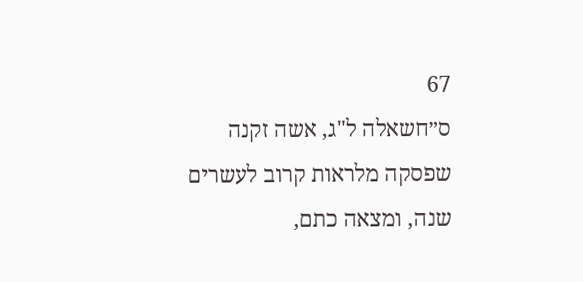67
ס״חשאלה ל"ג, אשה זקנה שפסקה מלראות קרוב לעשרים שנה, ומצאה כתם,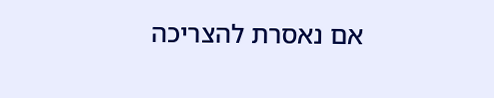אם נאסרת להצריכה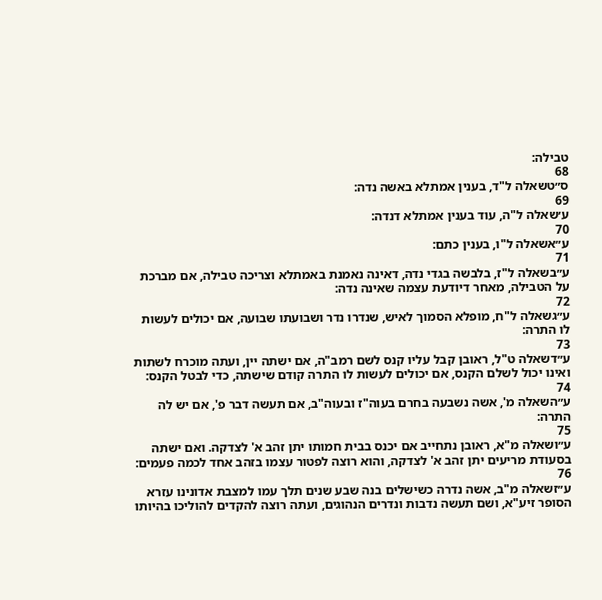טבילה:
68
ס״טשאלה ל"ד, בענין אמתלא באשה נדה:
69
ע׳שאלה ל"ה, עוד בענין אמתלא דנדה:
70
ע״אשאלה ל"ו, בענין כתם:
71
ע״בשאלה ל"ז, בלבשה בגדי נדה, דאינה נאמנת באמתלא וצריכה טבילה, אם מברכת על הטבילה, מאחר דיודעת עצמה שאינה נדה:
72
ע״גשאלה ל"ח, מופלא הסמוך לאיש, שנדרו נדר ושבועתו שבועה, אם יכולים לעשות לו התרה:
73
ע״דשאלה ט"ל, ראובן קבל עליו קנס לשם רמב"ה, אם ישתה יין, ועתה מוכרח לשתות ואינו יכול לשלם הקנס, אם יכולים לעשות לו התרה קודם שישתה, כדי לבטל הקנס:
74
ע״השאלה מ', אשה נשבעה בחרם בעוה"ז ובעוה"ב, אם תעשה דבר פ', אם יש לה התרה:
75
ע״ושאלה מ"א, ראובן נתחייב אם יכנס בבית חמותו יתן זהב א' לצדקה. ואם ישתה בסעודת מריעים יתן זהב א' לצדקה, והוא רוצה לפטור עצמו בזהב אחד לכמה פעמים:
76
ע״זשאלה מ"ב, אשה נדרה כשישלים בנה שבע שנים תלך עמו למצבת אדונינו עזרא הסופר זיע"א, ושם תעשה נדבות ונדרים הנהוגים, ועתה רוצה להקדים להוליכו בהיותו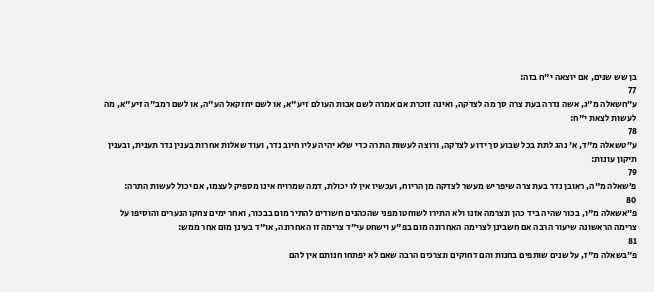בן שש שנים, אם יוצאה י"ח בזה:
77
ע״חשאלה מ"ג, אשה נדרה בעת צרה סך מה לצדקה, ואינה זוכרת אם אמרה לשם אבות העולם זיע"א, או לשם יחזקאל הע"ה, או לשם רמב"ה זיע"א, מה לעשות לצאת י"ח:
78
ע״טשאלה מ"ד, א' נהג לתת בכל שבוע סך ידוע לצדקה, ורוצה לעשות התרה כדי שלא יהיה עליו חיוב נדר, ועוד שאלות אחרות בענין נדר תענית, ובענין תיקון עונות:
79
פ׳שאלה מ"ה, ראובן נדר בעת צרה שיפריש מעשר לצדקה מן הריוח, ועכשיו אין לו יכולת, דמה שמרויח אינו מספיק לעצמו, אם יכול לעשות התרה:
80
פ״אשאלה מ"ו, בכור שהיה ביד כהן ונצרמה אזנו ולא התירו לשוחטו מפני שהכהנים חשודים להתיר מום בבכור, ואחר ימים צחקו הנערים והוסיפו על צרימה הראשונה שיעור הרבה אם חשבינן לצרימה האחרונה מום בפ"ע וישחט עי"ד צרימה זו האחרונה, או"ד בעינן מום אחר ממש:
81
פ״בשאלה מ"ז, על שנים שותפים בחנות והם דחוקים ונצרכים הרבה שאם לא יפתחו חנותם אין להם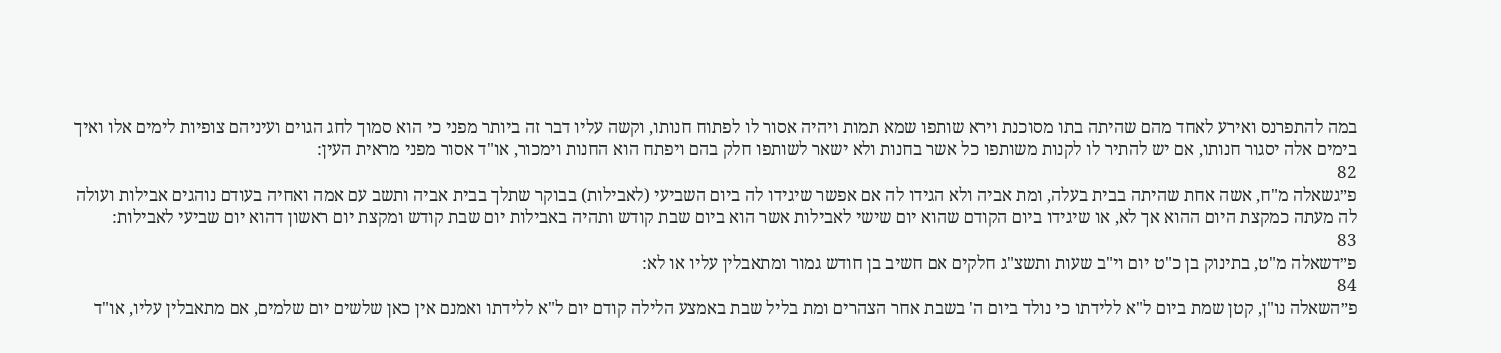במה להתפרנס ואירע לאחד מהם שהיתה בתו מסוכנת וירא שותפו שמא תמות ויהיה אסור לו לפתוח חנותו, וקשה עליו דבר זה ביותר מפני כי הוא סמוך לחג הגוים ועיניהם צופיות לימים אלו ואיך בימים אלה יסגור חנותו, אם יש להתיר לו לקנות משותפו כל אשר בחנות ולא ישאר לשותפו חלק בהם ויפתח הוא החנות וימכור, או"ד אסור מפני מראית העין:
82
פ״גשאלה מ"ח, אשה אחת שהיתה בבית בעלה, ומת אביה ולא הגידו לה אם אפשר שיגידו לה ביום השביעי (לאבילות) בבוקר שתלך בבית אביה ותשב עם אמה ואחיה בעודם נוהגים אבילות ועולה לה מעתה כמקצת היום ההוא אך לא, או שיגידו ביום הקודם שהוא יום שישי לאבילות אשר הוא ביום שבת קודש ותהיה באבילות יום שבת קודש ומקצת יום ראשון דהוא יום שביעי לאבילות:
83
פ״דשאלה מ"ט, בתינוק בן כ"ט יום וי"ב שעות ותשצ"ג חלקים אם חשיב בן חודש גמור ומתאבלין עליו או לא:
84
פ״השאלה נו"ן, קטן שמת ביום ל"א ללידתו כי נולד ביום ה' בשבת אחר הצהרים ומת בליל שבת באמצע הלילה קודם יום ל"א ללידתו ואמנם אין כאן שלשים יום שלמים, אם מתאבלין עליו, או"ד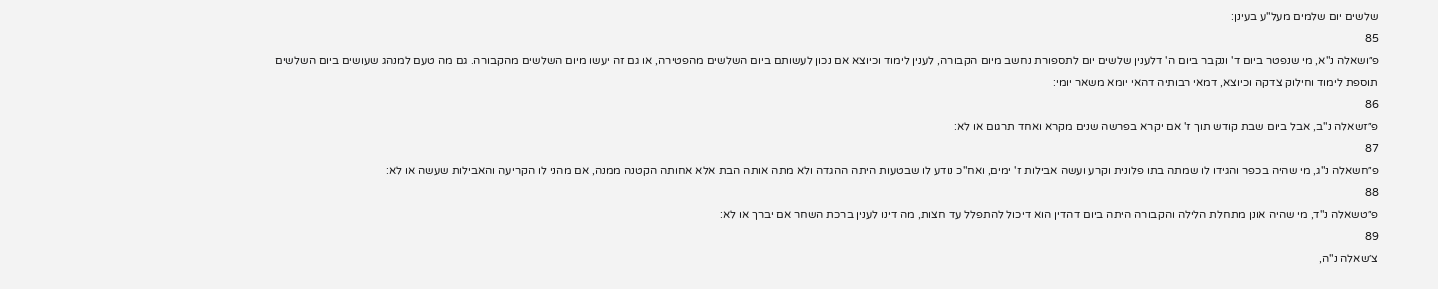שלשים יום שלמים מעל"ע בעינן:
85
פ״ושאלה נ"א, מי שנפטר ביום ד' ונקבר ביום ה' דלענין שלשים יום לתספורת נחשב מיום הקבורה, לענין לימוד וכיוצא אם נכון לעשותם ביום השלשים מהפטירה, או גם זה יעשו מיום השלשים מהקבורה. גם מה טעם למנהג שעושים ביום השלשים תוספת לימוד וחילוק צדקה וכיוצא, דמאי רבותיה דהאי יומא משאר יומי:
86
פ״זשאלה נ"ב, אבל ביום שבת קודש תוך ז' אם יקרא בפרשה שנים מקרא ואחד תרגום או לא:
87
פ״חשאלה נ"ג, מי שהיה בכפר והגידו לו שמתה בתו פלונית וקרע ועשה אבילות ז' ימים, ואח"כ נודע לו שבטעות היתה ההגדה ולא מתה אותה הבת אלא אחותה הקטנה ממנה, אם מהני לו הקריעה והאבילות שעשה או לא:
88
פ״טשאלה נ"ד, מי שהיה אונן מתחלת הלילה והקבורה היתה ביום דהדין הוא דיכול להתפלל עד חצות, מה דינו לענין ברכת השחר אם יברך או לא:
89
צ׳שאלה נ"ה,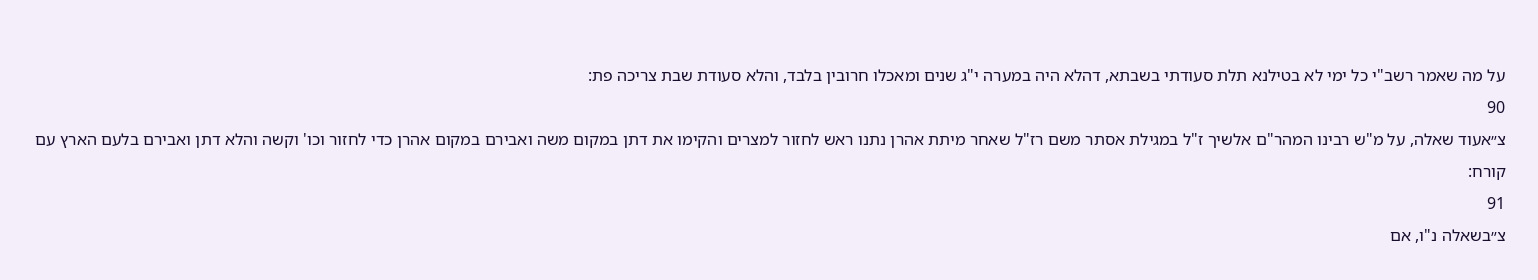על מה שאמר רשב"י כל ימי לא בטילנא תלת סעודתי בשבתא, דהלא היה במערה י"ג שנים ומאכלו חרובין בלבד, והלא סעודת שבת צריכה פת:
90
צ״אעוד שאלה, על מ"ש רבינו המהר"ם אלשיך ז"ל במגילת אסתר משם רז"ל שאחר מיתת אהרן נתנו ראש לחזור למצרים והקימו את דתן במקום משה ואבירם במקום אהרן כדי לחזור וכו' וקשה והלא דתן ואבירם בלעם הארץ עם קורח:
91
צ״בשאלה נ"ו, אם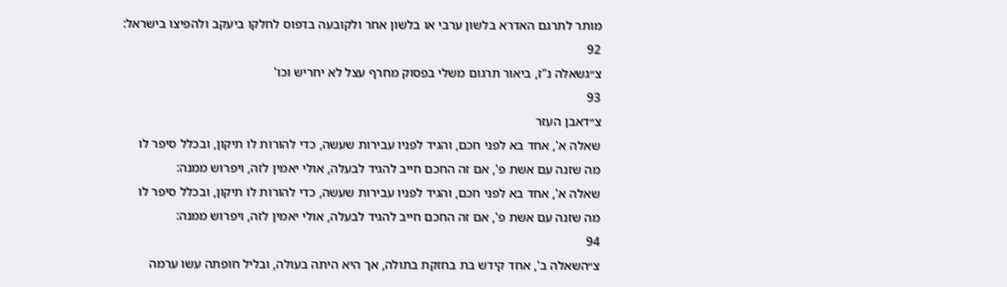מותר לתרגם האדרא בלשון ערבי או בלשון אחר ולקובעה בדפוס לחלקו ביעקב ולהפיצו בישראל:
92
צ״גשאלה נ"ז, ביאור תרגום משלי בפסוק מחרף עצל לא יחריש וכו'
93
צ״דאבן העזר
שאלה א', אחד בא לפני חכם, והגיד לפניו עבירות שעשה, כדי להורות לו תיקון, ובכלל סיפר לו מה שזנה עם אשת פ', אם זה החכם חייב להגיד לבעלה, אולי יאמין לזה, ויפרוש ממנה:
שאלה א', אחד בא לפני חכם, והגיד לפניו עבירות שעשה, כדי להורות לו תיקון, ובכלל סיפר לו מה שזנה עם אשת פ', אם זה החכם חייב להגיד לבעלה, אולי יאמין לזה, ויפרוש ממנה:
94
צ״השאלה ב', אחד קידש בת בחזקת בתולה, אך היא היתה בעולה, ובליל חופתה עשו ערמה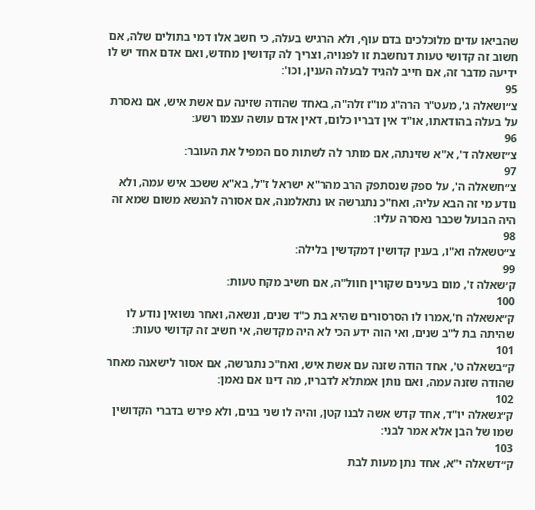שהביאו עדים מלוכלכים בדם עוף, ולא הרגיש בעלה, כי חשב אלו דמי בתולים שלה, אם חשוב זה קדושי טעות דנחשבת זו לפנויה, וצריך לה קדושין מחדש, ואם אדם אחד יש לו ידיעה מדבר זה, אם חייב להגיד לבעלה הענין, וכו':
95
צ״ושאלה ג', מעט"ר הרה"ג מו"ז זלה"ה, באחד שהודה שזינה עם אשת איש, אם נאסרת על בעלה בהודאתו, או"ד אין דבריו כלום, דאין אדם עושה עצמו רשע:
96
צ״זשאלה ד', א"א שזינתה, אם מותר לה לשתות סם המפיל את העובר:
97
צ״חשאלה ה', על ספק שנסתפק הרב מהר"א ישראל ז"ל, בא"א ששכב איש עמה, ולא נודע מי זה הבא עליה, ואח"כ נתגרשה או נתאלמנה, אם אסורה להנשא משום שמא זה היה הבועל שכבר נאסרה עליו:
98
צ״טשאלה וא"ו, בענין קדושין דמקדשין בלילה:
99
ק׳שאלה ז', מום בעינים שקורין חוול"ה, אם חשיב מקח טעות:
100
ק״אשאלה ח',אמרו לו הסרסורים שהיא בת כ"ד שנים, ונשאה, ואחר נשואין נודע לו שהיתה בת ל"ב שנים, ואי הוה ידע הכי לא היה מקדשה, אי חשיב זה קדושי טעות:
101
ק״בשאלה ט', אחד הודה שזנה עם אשת איש, ואח"כ נתגרשה, אם אסור לישאנה מאחר שהודה שזנה עמה, ואם נותן אמתלא לדבריו, מה דינו אם נאמן:
102
ק״גשאלה יו"ד, אחד קדש אשה לבנו קטן, והיה לו שני בנים, ולא פירש בדברי הקדושין שמו של הבן אלא אמר לבני:
103
ק״דשאלה י"א, אחד נתן מעות לבת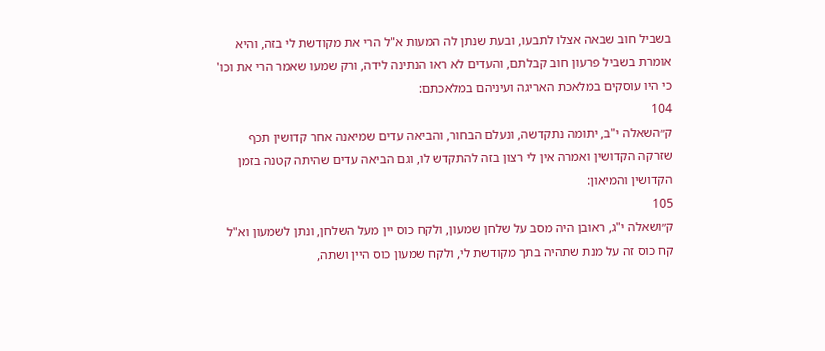בשביל חוב שבאה אצלו לתבעו, ובעת שנתן לה המעות א"ל הרי את מקודשת לי בזה, והיא אומרת בשביל פרעון חוב קבלתם, והעדים לא ראו הנתינה לידה, ורק שמעו שאמר הרי את וכו' כי היו עוסקים במלאכת האריגה ועיניהם במלאכתם:
104
ק״השאלה י"ב, יתומה נתקדשה, ונעלם הבחור, והביאה עדים שמיאנה אחר קדושין תכף שזרקה הקדושין ואמרה אין לי רצון בזה להתקדש לו, וגם הביאה עדים שהיתה קטנה בזמן הקדושין והמיאון:
105
ק״ושאלה י"ג, ראובן היה מסב על שלחן שמעון, ולקח כוס יין מעל השלחן, ונתן לשמעון וא"ל קח כוס זה על מנת שתהיה בתך מקודשת לי, ולקח שמעון כוס היין ושתה,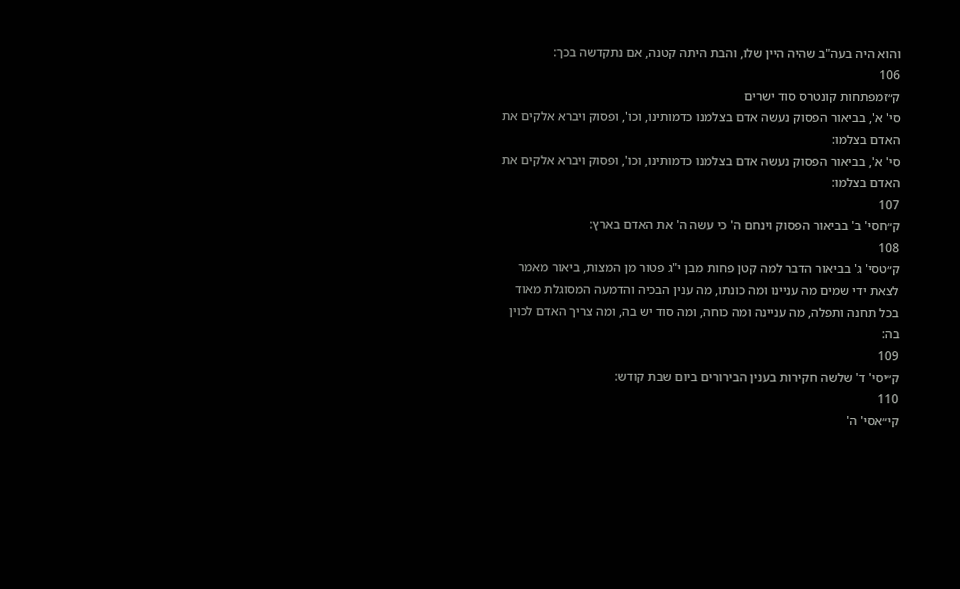והוא היה בעה"ב שהיה היין שלו, והבת היתה קטנה, אם נתקדשה בכך:
106
ק״זמפתחות קונטרס סוד ישרים
סי' א', בביאור הפסוק נעשה אדם בצלמנו כדמותינו, וכו', ופסוק ויברא אלקים את האדם בצלמו:
סי' א', בביאור הפסוק נעשה אדם בצלמנו כדמותינו, וכו', ופסוק ויברא אלקים את האדם בצלמו:
107
ק״חסי' ב' בביאור הפסוק וינחם ה' כי עשה ה' את האדם בארץ:
108
ק״טסי' ג' בביאור הדבר למה קטן פחות מבן י"ג פטור מן המצות, ביאור מאמר לצאת ידי שמים מה עניינו ומה כונתו, מה ענין הבכיה והדמעה המסוגלת מאוד בכל תחנה ותפלה, מה עניינה ומה כוחה, ומה סוד יש בה, ומה צריך האדם לכוין בה:
109
ק״יסי' ד' שלשה חקירות בענין הבירורים ביום שבת קודש:
110
קי״אסי' ה'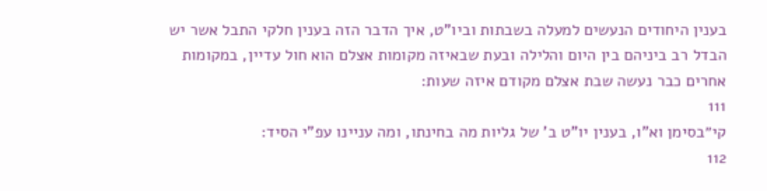בענין היחודים הנעשים למעלה בשבתות וביו"ט, איך הדבר הזה בענין חלקי התבל אשר יש הבדל רב ביניהם בין היום והלילה ובעת שבאיזה מקומות אצלם הוא חול עדיין, במקומות אחרים כבר נעשה שבת אצלם מקודם איזה שעות:
111
קי״בסימן וא"ו, בענין יו"ט ב' של גליות מה בחינתו, ומה עניינו עפ"י הסיד:
112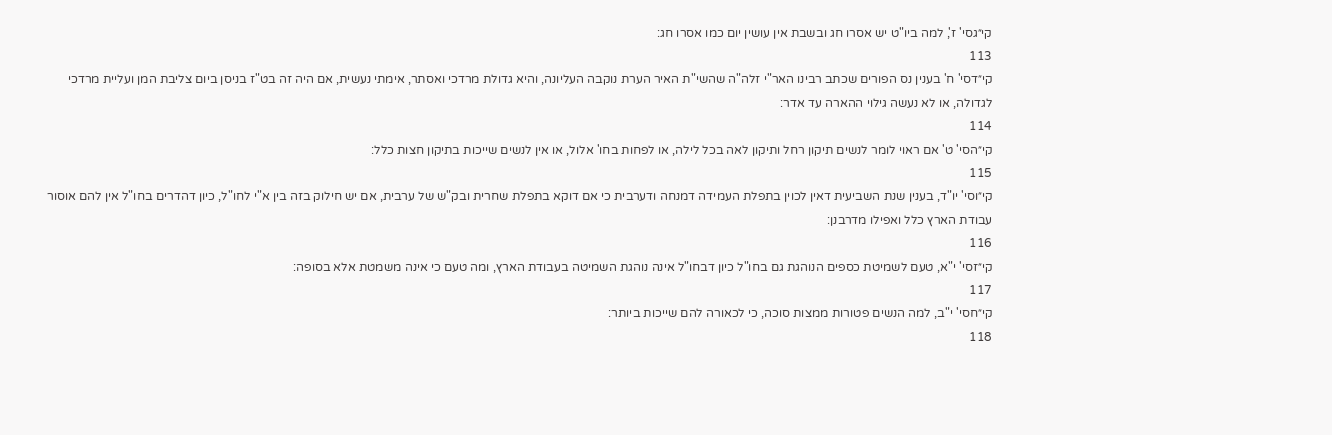קי״גסי' ז', למה ביו"ט יש אסרו חג ובשבת אין עושין יום כמו אסרו חג:
113
קי״דסי' ח' בענין נס הפורים שכתב רבינו האר"י זלה"ה שהשי"ת האיר הערת נוקבה העליונה, והיא גדולת מרדכי ואסתר, אימתי נעשית, אם היה זה בט"ז בניסן ביום צליבת המן ועליית מרדכי לגדולה, או לא נעשה גילוי ההארה עד אדר:
114
קי״הסי' ט' אם ראוי לומר לנשים תיקון רחל ותיקון לאה בכל לילה, או לפחות בחו' אלול, או אין לנשים שייכות בתיקון חצות כלל:
115
קי״וסי' יו"ד, בענין שנת השביעית דאין לכוין בתפלת העמידה דמנחה ודערבית כי אם דוקא בתפלת שחרית ובק"ש של ערבית, אם יש חילוק בזה בין א"י לחו"ל, כיון דהדרים בחו"ל אין להם אוסור עבודת הארץ כלל ואפילו מדרבנן:
116
קי״זסי' י"א, טעם לשמיטת כספים הנוהגת גם בחו"ל כיון דבחו"ל אינה נוהגת השמיטה בעבודת הארץ, ומה טעם כי אינה משמטת אלא בסופה:
117
קי״חסי' י"ב, למה הנשים פטורות ממצות סוכה, כי לכאורה להם שייכות ביותר:
118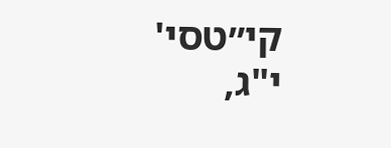קי״טסי' י"ג,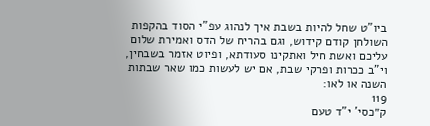ביו"ט שחל להיות בשבת איך לנהוג עפ"י הסוד בהקפות השולחן קודם קידוש, וגם בהריח של הדס ואמירת שלום עליכם ואשת חיל ואתקינו סעודתא, ופיוט אזמר בשבחין, וי"ב ככרות ופרקי שבת, אם יש לעשות כמו שאר שבתות השנה או לאו:
119
ק״כסי' י"ד טעם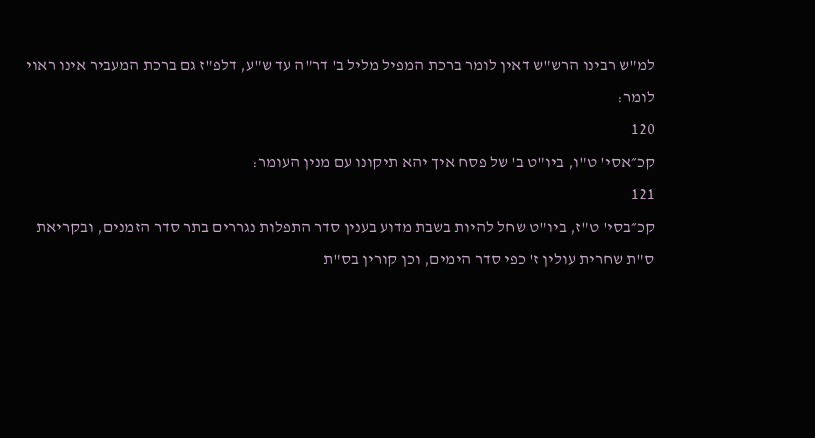למ"ש רבינו הרש"ש דאין לומר ברכת המפיל מליל ב' דר"ה עד ש"ע, דלפ"ז גם ברכת המעביר אינו ראוי לומר:
120
קכ״אסי' ט"ו, ביו"ט ב' של פסח איך יהא תיקונו עם מנין העומר:
121
קכ״בסי' ט"ז, ביו"ט שחל להיות בשבת מדוע בענין סדר התפלות נגררים בתר סדר הזמנים, ובקריאת ס"ת שחרית עולין ז' כפי סדר הימים, וכן קורין בס"ת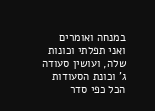במנחה ואומרים ואני תפלתי וכונות שלה, ועושין סעודה ג' וכונת הסעודות הכל כפי סדר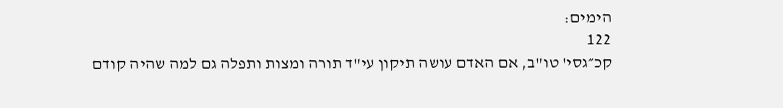הימים:
122
קכ״גסי' טו"ב, אם האדם עושה תיקון עי"ד תורה ומצות ותפלה גם למה שהיה קודם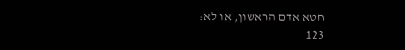חטא אדם הראשון, או לא:
123